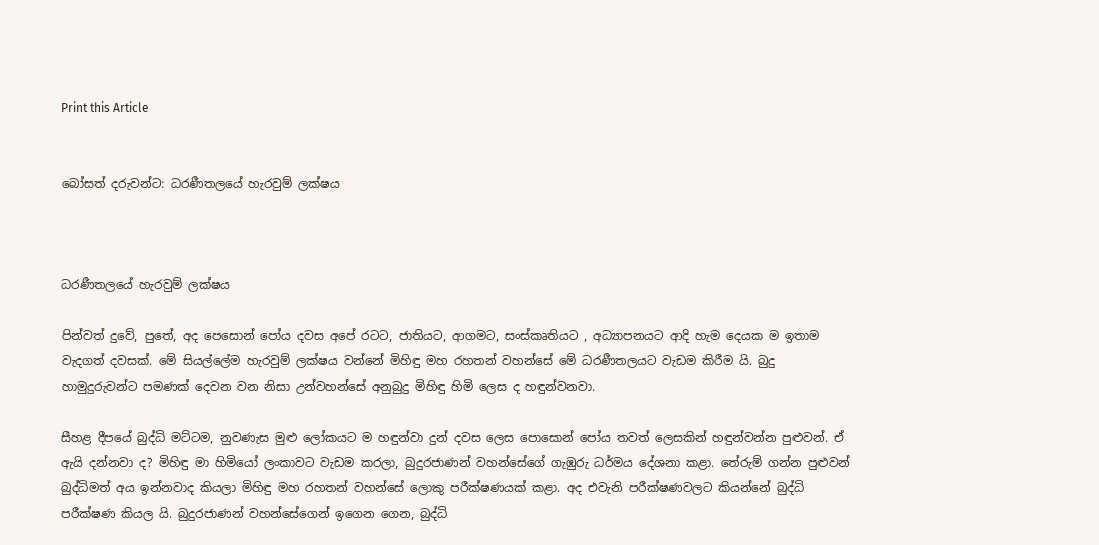Print this Article


බෝසත් දරුවන්ට: ධරණීතලයේ හැරවුම් ලක්ෂය



ධරණීතලයේ හැරවුම් ලක්ෂය

පින්වත් දුවේ, පුතේ, අද පෙසොන් පෝය දවස අපේ රටට, ජාතියට, ආගමට, සංස්කෘතියට , අධ්‍යාපනයට ආදි හැම දෙයක ම ඉතාම වැදගත් දවසක්. මේ සියල්ලේම හැරවුම් ලක්ෂය වන්නේ මිහිඳු මහ රහතන් වහන්සේ මේ ධරණීතලයට වැඩම කිරීම යි. බුදු හාමුදුරුවන්ට පමණක් දෙවන වන නිසා උන්වහන්සේ අනුබුදු මිහිඳු හිමි ලෙස ද හඳුන්වනවා.

සීහළ දීපයේ බුද්ධි මට්ටම, නුවණැස මුළු ලෝකයට ම හඳුන්වා දුන් දවස ලෙස පොසොන් පෝය තවත් ලෙසකින් හඳුන්වන්න පුළුවන්. ඒ ඇයි දන්නවා ද? මිහිඳු මා හිමියෝ ලංකාවට වැඩම කරලා, බුදුරජාණන් වහන්සේගේ ගැඹුරු ධර්මය දේශනා කළා. තේරුම් ගන්න පුළුවන් බුද්ධිමත් අය ඉන්නවාද කියලා මිහිඳු මහ රහතන් වහන්සේ ලොකු පරීක්ෂණයක් කළා. අද එවැනි පරීක්ෂණවලට කියන්නේ බුද්ධි පරීක්ෂණ කියල යි. බුදුරජාණන් වහන්සේගෙන් ඉගෙන ගෙන, බුද්ධි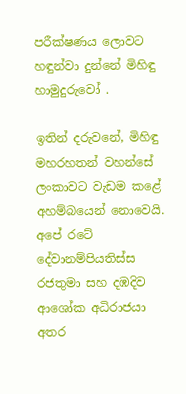පරීක්ෂණය ලොවට හඳුන්වා දුන්නේ මිහිඳු හාමුදුරුවෝ .

ඉතින් දරුවනේ, මිහිඳු මහරහතන් වහන්සේ ලංකාවට වැඩම කළේ අහම්බයෙන් නොවෙයි. අපේ රටේ දේවානම්පියතිස්ස රජතුමා සහ දඹදිව ආශෝක අධිරාජයා අතර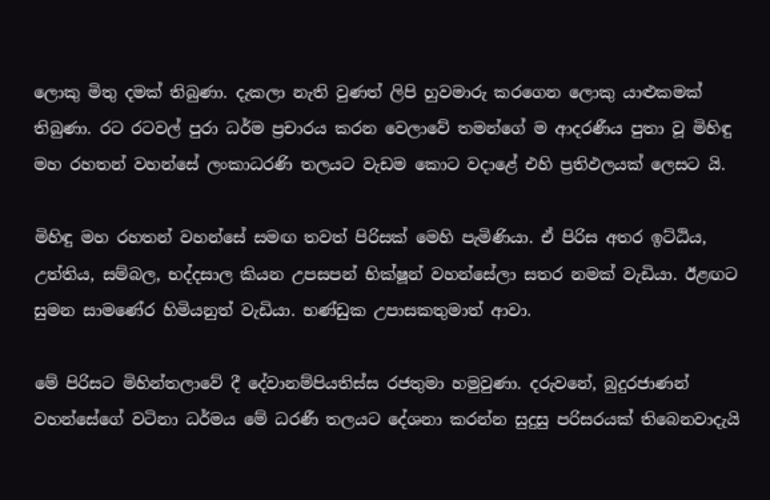ලොකු මිතු දමක් තිබුණා. දැකලා නැති වුණත් ලිපි හුවමාරු කරගෙන ලොකු යාළුකමක් තිබුණා. රට රටවල් පුරා ධර්ම ප්‍රචාරය කරන වෙලාවේ තමන්ගේ ම ආදරණීය පුතා වූ මිහිඳු මහ රහතන් වහන්සේ ලංකාධරණි තලයට වැඩම කොට වදාළේ එහි ප්‍රතිඵලයක් ලෙසට යි.

මිහිඳු මහ රහතන් වහන්සේ සමඟ තවත් පිරිසක් මෙහි පැමිණියා. ඒ පිරිස අතර ඉට්ඨිය, උත්තිය, සම්බල, භද්දසාල කියන උපසපන් භික්ෂූන් වහන්සේලා සතර නමක් වැඩියා. ඊළඟට සුමන සාමණේර හිමියනුත් වැඩියා. භණ්ඩුක උපාසකතුමාත් ආවා.

මේ පිරිසට මිහින්තලාවේ දී දේවානම්පියතිස්ස රජතුමා හමුවුණා. දරුවනේ, බුදුරජාණන් වහන්සේගේ වටිනා ධර්මය මේ ධරණී තලයට දේශනා කරන්න සුදුසු පරිසරයක් තිබෙනවාදැයි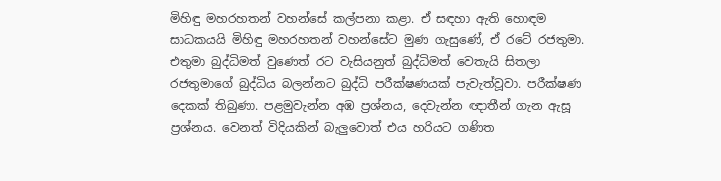මිහිඳු මහරහතන් වහන්සේ කල්පනා කළා. ඒ සඳහා ඇති හොඳම සාධකයයි මිහිඳු මහරහතන් වහන්සේට මුණ ගැසුණේ, ඒ රටේ රජතුමා. එතුමා බුද්ධිමත් වුණෙත් රට වැසියනුත් බුද්ධිමත් වෙතැයි සිතලා රජතුමාගේ බුද්ධිය බලන්නට බුද්ධි පරීක්ෂණයක් පැවැත්වූවා. පරීක්ෂණ දෙකක් තිබුණා. පළමුවැන්න අඹ ප්‍රශ්නය, දෙවැන්න ඥාතීන් ගැන ඇසූ ප්‍රශ්නය. වෙනත් විදියකින් බැලුවොත් එය හරියට ගණිත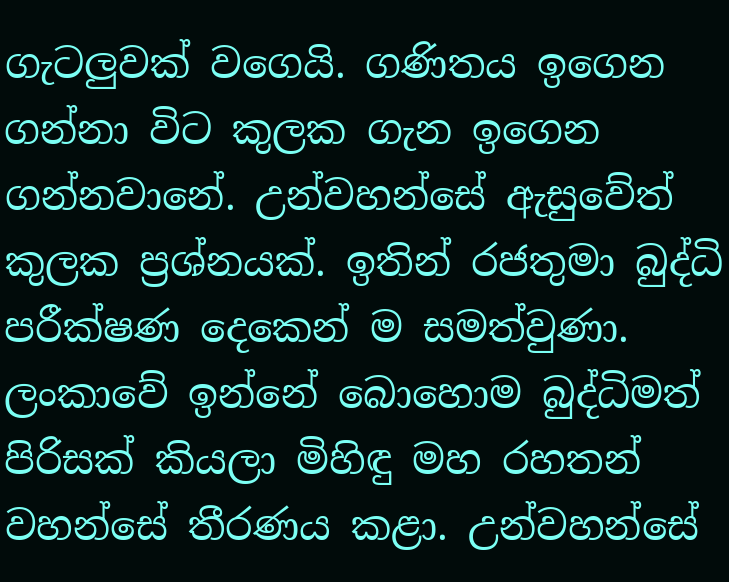ගැටලුවක් වගෙයි. ගණිතය ඉගෙන ගන්නා විට කුලක ගැන ඉගෙන ගන්නවානේ. උන්වහන්සේ ඇසුවේත් කුලක ප්‍රශ්නයක්. ඉතින් රජතුමා බුද්ධි පරීක්ෂණ දෙකෙන් ම සමත්වුණා. ලංකාවේ ඉන්නේ බොහොම බුද්ධිමත් පිරිසක් කියලා මිහිඳු මහ රහතන් වහන්සේ තීරණය කළා. උන්වහන්සේ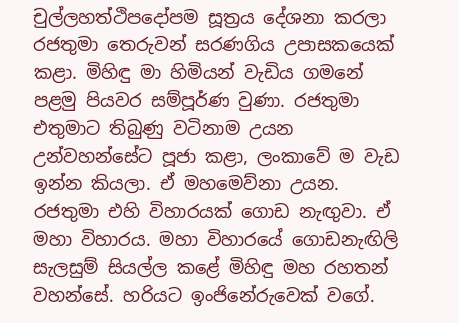චුල්ලහත්ථිපදෝපම සූත්‍රය දේශනා කරලා රජතුමා තෙරුවන් සරණගිය උපාසකයෙක් කළා. මිහිඳු මා හිමියන් වැඩිය ගමනේ පළමු පියවර සම්පූර්ණ වුණා. රජතුමා එතුමාට තිබුණු වටිනාම උයන උන්වහන්සේට පූජා කළා, ලංකාවේ ම වැඩ ඉන්න කියලා. ඒ මහමෙව්නා උයන. රජතුමා එහි විහාරයක් ගොඩ නැඟුවා. ඒ මහා විහාරය. මහා විහාරයේ ගොඩනැඟිලි සැලසුම් සියල්ල කළේ මිහිඳු මහ රහතන් වහන්සේ. හරියට ඉංජිනේරුවෙක් වගේ.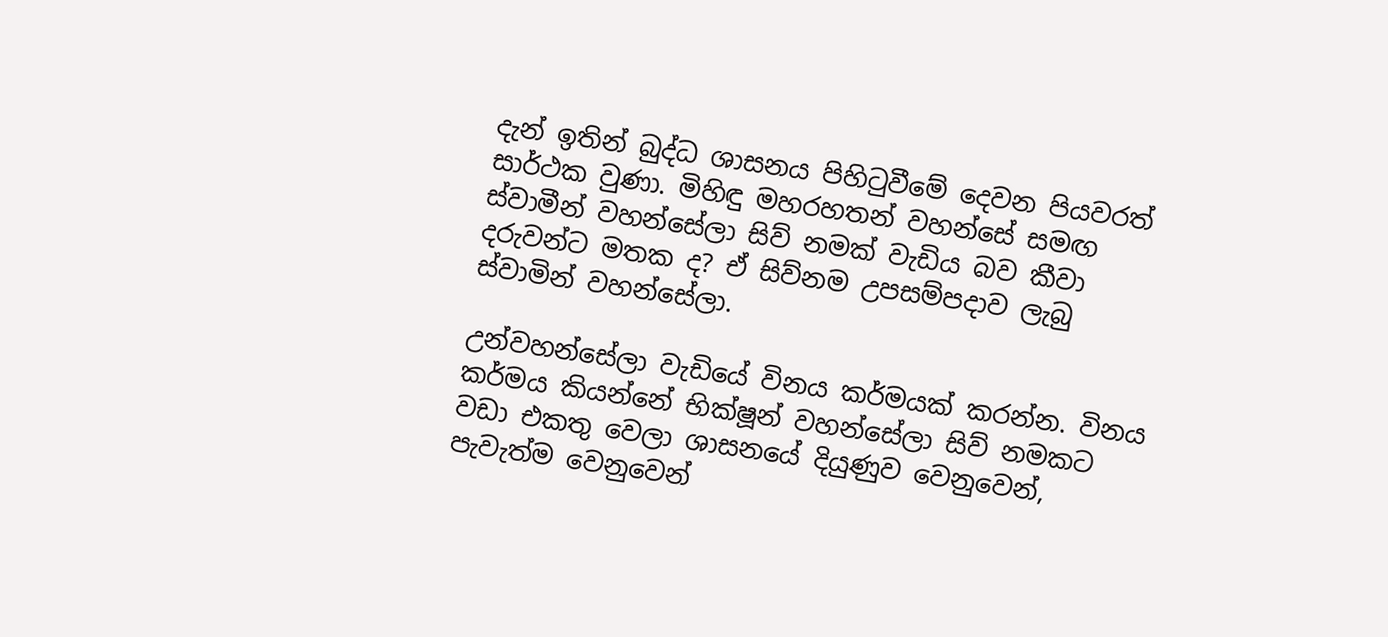දැන් ඉතින් බුද්ධ ශාසනය පිහිටුවීමේ දෙවන පියවරත් සාර්ථක වුණා. මිහිඳු මහරහතන් වහන්සේ සමඟ ස්වාමීන් වහන්සේලා සිව් නමක් වැඩිය බව කීවා දරුවන්ට මතක ද? ඒ සිව්නම උපසම්පදාව ලැබු ස්වාමින් වහන්සේලා.

උන්වහන්සේලා වැඩියේ විනය කර්මයක් කරන්න. විනය කර්මය කියන්නේ භික්ෂූන් වහන්සේලා සිව් නමකට වඩා එකතු වෙලා ශාසනයේ දියුණුව වෙනුවෙන්, පැවැත්ම වෙනුවෙන්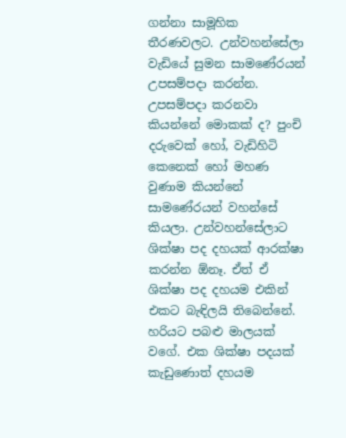ගන්නා සාමූහික තීරණවලට. උන්වහන්සේලා වැඩියේ සුමන සාමණේරයන් උපසම්පදා කරන්න. උපසම්පදා කරනවා කියන්නේ මොකක් ද? පුංචි දරුවෙක් හෝ, වැඩිහිටි කෙනෙක් හෝ මහණ වුණාම කියන්නේ සාමණේරයන් වහන්සේ කියලා. උන්වහන්සේලාට ශික්ෂා පද දහයක් ආරක්ෂා කරන්න ඕනෑ. ඒත් ඒ ශික්ෂා පද දහයම එකින් එකට බැඳිලයි තිබෙන්නේ. හරියට පබළු මාලයක් වගේ. එක ශික්ෂා පදයක් කැඩුණොත් දහයම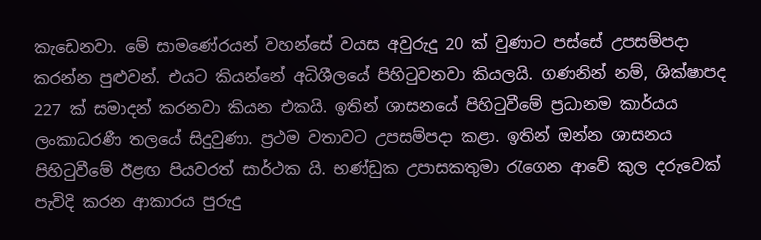කැඩෙනවා. මේ සාමණේරයන් වහන්සේ වයස අවුරුදු 20 ක් වුණාට පස්සේ උපසම්පදා කරන්න පුළුවන්. එයට කියන්නේ අධිශීලයේ පිහිටුවනවා කියලයි. ගණනින් නම්, ශික්ෂාපද 227 ක් සමාදන් කරනවා කියන එකයි. ඉතින් ශාසනයේ පිහිටුවීමේ ප්‍රධානම කාර්යය ලංකාධරණී තලයේ සිදුවුණා. ප්‍රථම වතාවට උපසම්පදා කළා. ඉතින් ඔන්න ශාසනය පිහිටුවීමේ ඊළඟ පියවරත් සාර්ථක යි. භණ්ඩුක උපාසකතුමා රැගෙන ආවේ කුල දරුවෙක් පැවිදි කරන ආකාරය පුරුදු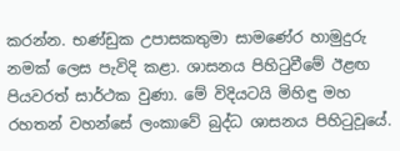කරන්න. භණ්ඩුක උපාසකතුමා සාමණේර හාමුදුරු නමක් ලෙස පැවිදි කළා. ශාසනය පිහිටුවීමේ ඊළඟ පියවරත් සාර්ථක වුණා. මේ විදියටයි මිහිඳු මහ රහතන් වහන්සේ ලංකාවේ බුද්ධ ශාසනය පිහිටුවූයේ.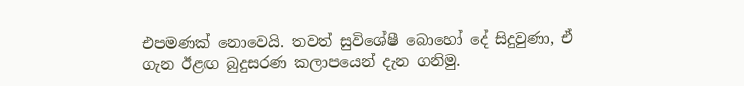එපමණක් නොවෙයි. තවත් සුවිශේෂී බොහෝ දේ සිදුවුණා, ඒ ගැන ඊළඟ බුදුසරණ කලාපයෙන් දැන ගනිමු.